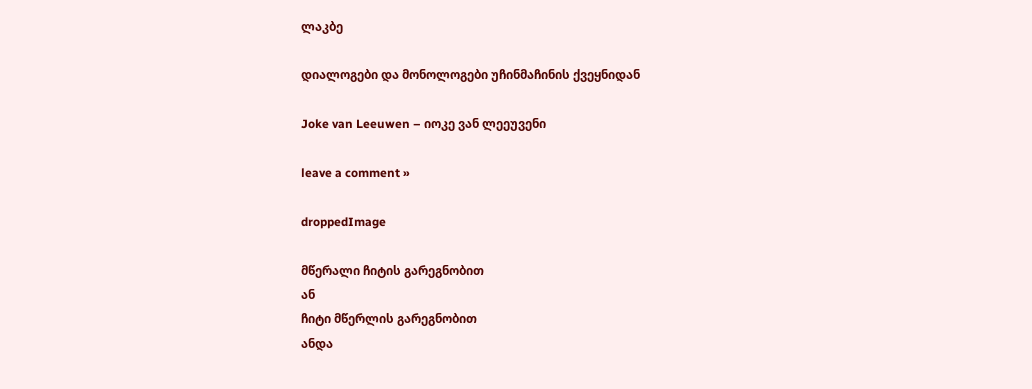ლაკბე

დიალოგები და მონოლოგები უჩინმაჩინის ქვეყნიდან

Joke van Leeuwen – იოკე ვან ლეეუვენი

leave a comment »

droppedImage

მწერალი ჩიტის გარეგნობით
ან
ჩიტი მწერლის გარეგნობით
ანდა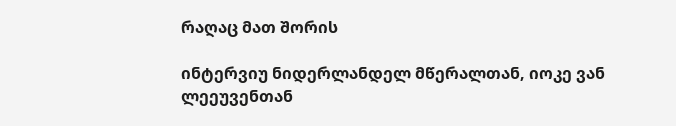რაღაც მათ შორის

ინტერვიუ ნიდერლანდელ მწერალთან, იოკე ვან ლეეუვენთან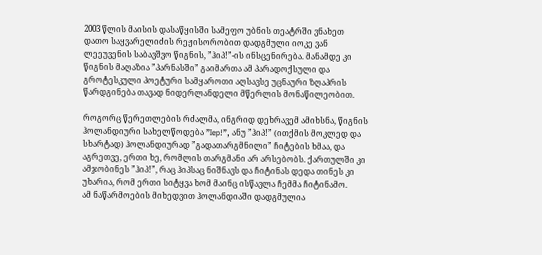2003 წლის მაისის დასაწყისში სამეფო უბნის თეატრში ვნახეთ დათო საყვარელიძის რეჟისორობით დადგმული იოკე ვან ლეეუვენის საბავშვო წიგნის, ”ჰიპ!”-ის ინსცენირება. მანამდე კი წიგნის მაღაზია ”პარნასში” გაიმართა ამ პარადოქსული და გროტესკული პოეტური სამყაროთი აღსავსე უცნაური ზღაპრის წარდგინება თავად ნიდერლანდელი მწერლის მონაწილეობით.

როგორც წერეთლების რძალმა, ინგრიდ დეხრავემ ამიხსნა, წიგნის ჰოლანდიური სახელწოდება ”Iep!”, ანუ ”ჰიპ!” (ითქმის მოკლედ და სხარტად) ჰოლანდიურად ”გადათარგმნილი” ჩიტების ხმაა, და აგრეთვე, ერთი ხე, რომლის თარგმანი არ არსებობს. ქართულში კი ამჯობინეს ”ჰიპ!”, რაც ჰიპსაც ნიშნავს და ჩიტინას დედა თინეს კი უხარია, რომ ერთი სიტყვა ხომ მაინც ისწავლა ჩემმა ჩიტინამო.
ამ ნაწარმოების მიხედვით ჰოლანდიაში დადგმულია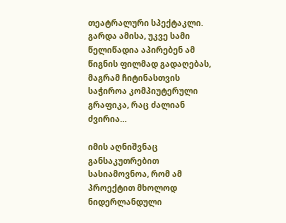თეატრალური სპექტაკლი. გარდა ამისა, უკვე სამი წელიწადია აპირებენ ამ წიგნის ფილმად გადაღებას, მაგრამ ჩიტინასთვის საჭიროა კომპიუტერული გრაფიკა, რაც ძალიან ძვირია…

იმის აღნიშვნაც განსაკუთრებით სასიამოვნოა, რომ ამ პროექტით მხოლოდ ნიდერლანდული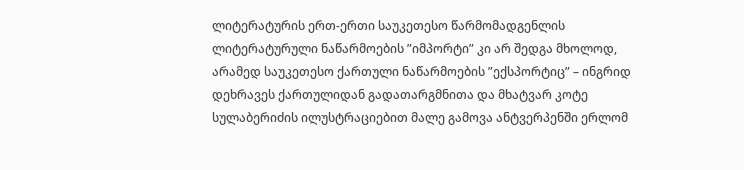ლიტერატურის ერთ-ერთი საუკეთესო წარმომადგენლის ლიტერატურული ნაწარმოების ”იმპორტი” კი არ შედგა მხოლოდ, არამედ საუკეთესო ქართული ნაწარმოების ”ექსპორტიც” – ინგრიდ დეხრავეს ქართულიდან გადათარგმნითა და მხატვარ კოტე სულაბერიძის ილუსტრაციებით მალე გამოვა ანტვერპენში ერლომ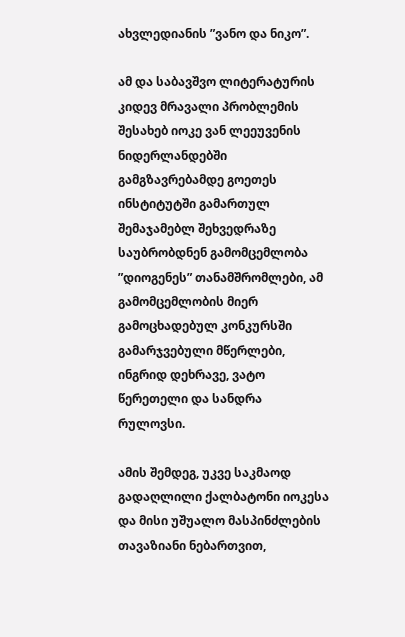ახვლედიანის ”ვანო და ნიკო”.

ამ და საბავშვო ლიტერატურის კიდევ მრავალი პრობლემის შესახებ იოკე ვან ლეეუვენის ნიდერლანდებში გამგზავრებამდე გოეთეს ინსტიტუტში გამართულ შემაჯამებლ შეხვედრაზე საუბრობდნენ გამომცემლობა ”დიოგენეს” თანამშრომლები, ამ გამომცემლობის მიერ გამოცხადებულ კონკურსში გამარჯვებული მწერლები, ინგრიდ დეხრავე, ვატო წერეთელი და სანდრა რულოვსი.

ამის შემდეგ, უკვე საკმაოდ გადაღლილი ქალბატონი იოკესა და მისი უშუალო მასპინძლების თავაზიანი ნებართვით,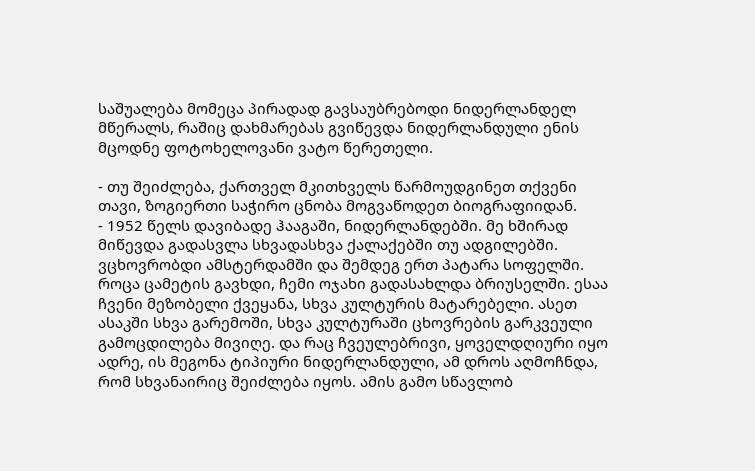საშუალება მომეცა პირადად გავსაუბრებოდი ნიდერლანდელ მწერალს, რაშიც დახმარებას გვიწევდა ნიდერლანდული ენის მცოდნე ფოტოხელოვანი ვატო წერეთელი.

- თუ შეიძლება, ქართველ მკითხველს წარმოუდგინეთ თქვენი თავი, ზოგიერთი საჭირო ცნობა მოგვაწოდეთ ბიოგრაფიიდან.
- 1952 წელს დავიბადე ჰააგაში, ნიდერლანდებში. მე ხშირად მიწევდა გადასვლა სხვადასხვა ქალაქებში თუ ადგილებში. ვცხოვრობდი ამსტერდამში და შემდეგ ერთ პატარა სოფელში. როცა ცამეტის გავხდი, ჩემი ოჯახი გადასახლდა ბრიუსელში. ესაა ჩვენი მეზობელი ქვეყანა, სხვა კულტურის მატარებელი. ასეთ ასაკში სხვა გარემოში, სხვა კულტურაში ცხოვრების გარკვეული გამოცდილება მივიღე. და რაც ჩვეულებრივი, ყოველდღიური იყო ადრე, ის მეგონა ტიპიური ნიდერლანდული, ამ დროს აღმოჩნდა, რომ სხვანაირიც შეიძლება იყოს. ამის გამო სწავლობ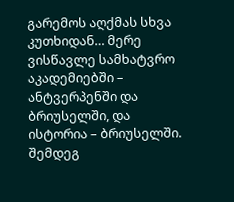გარემოს აღქმას სხვა კუთხიდან… მერე ვისწავლე სამხატვრო აკადემიებში – ანტვერპენში და ბრიუსელში, და ისტორია – ბრიუსელში. შემდეგ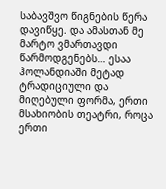საბავშვო წიგნების წერა დავიწყე. და ამასთან მე მარტო ვმართავდი წარმოდგენებს… ესაა ჰოლანდიაში მეტად ტრადიციული და მიღებული ფორმა, ერთი მსახიობის თეატრი, როცა ერთი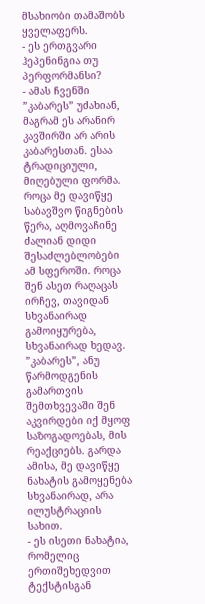მსახიობი თამაშობს ყველაფერს.
- ეს ერთგვარი ჰეპენინგია თუ პერფორმანსი?
- ამას ჩვენში ”კაბარეს” უძახიან, მაგრამ ეს არანირ კავშირში არ არის კაბარესთან. ესაა ტრადიციული, მიღებული ფორმა. როცა მე დავიწყე საბავშვო წიგნების წერა, აღმოვაჩინე ძალიან დიდი შესაძლებლობები ამ სფეროში. როცა შენ ასეთ რაღაცას ირჩევ, თავიდან სხვანაირად გამოიყურება, სხვანაირად ხედავ. ”კაბარეს”, ანუ წარმოდგენის გამართვის შემთხვევაში შენ აკვირდები იქ მყოფ საზოგადოებას, მის რეაქციებს. გარდა ამისა, მე დავიწყე ნახატის გამოყენება სხვანაირად, არა ილუსტრაციის სახით.
- ეს ისეთი ნახატია, რომელიც ერთიშეხედვით ტექსტისგან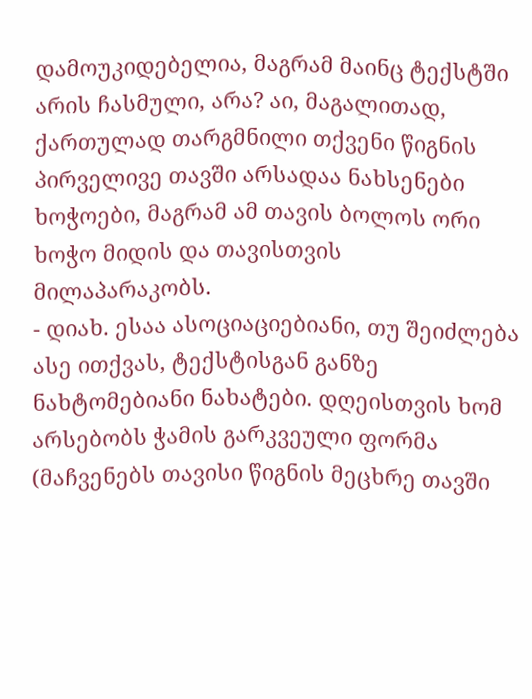დამოუკიდებელია, მაგრამ მაინც ტექსტში არის ჩასმული, არა? აი, მაგალითად, ქართულად თარგმნილი თქვენი წიგნის პირველივე თავში არსადაა ნახსენები ხოჭოები, მაგრამ ამ თავის ბოლოს ორი ხოჭო მიდის და თავისთვის მილაპარაკობს.
- დიახ. ესაა ასოციაციებიანი, თუ შეიძლება ასე ითქვას, ტექსტისგან განზე ნახტომებიანი ნახატები. დღეისთვის ხომ არსებობს ჭამის გარკვეული ფორმა (მაჩვენებს თავისი წიგნის მეცხრე თავში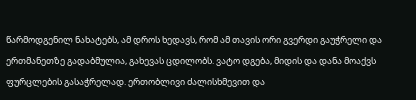წარმოდგენილ ნახატებს, ამ დროს ხედავს, რომ ამ თავის ორი გვერდი გაუჭრელი და ერთმანეთზე გადაბმულია, გახევას ცდილობს. ვატო დგება, მიდის და დანა მოაქვს ფურცლების გასაჭრელად. ერთობლივი ძალისხმევით და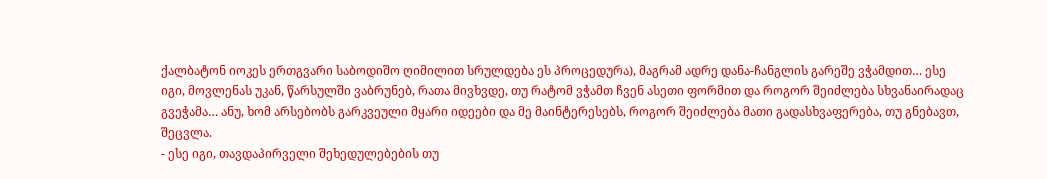ქალბატონ იოკეს ერთგვარი საბოდიშო ღიმილით სრულდება ეს პროცედურა), მაგრამ ადრე დანა-ჩანგლის გარეშე ვჭამდით… ესე იგი, მოვლენას უკან, წარსულში ვაბრუნებ, რათა მივხვდე, თუ რატომ ვჭამთ ჩვენ ასეთი ფორმით და როგორ შეიძლება სხვანაირადაც გვეჭამა… ანუ, ხომ არსებობს გარკვეული მყარი იდეები და მე მაინტერესებს, როგორ შეიძლება მათი გადასხვაფერება, თუ გნებავთ, შეცვლა.
- ესე იგი, თავდაპირველი შეხედულებების თუ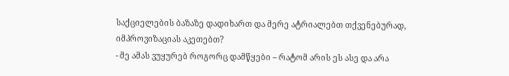საქციელების ბაზაზე დადიხართ და მერე ატრიალებთ თქვენებურად, იმპროვიზაციას აკეთებთ?
- მე ამას ვუყურებ როგორც დამწყები – რატომ არის ეს ასე და არა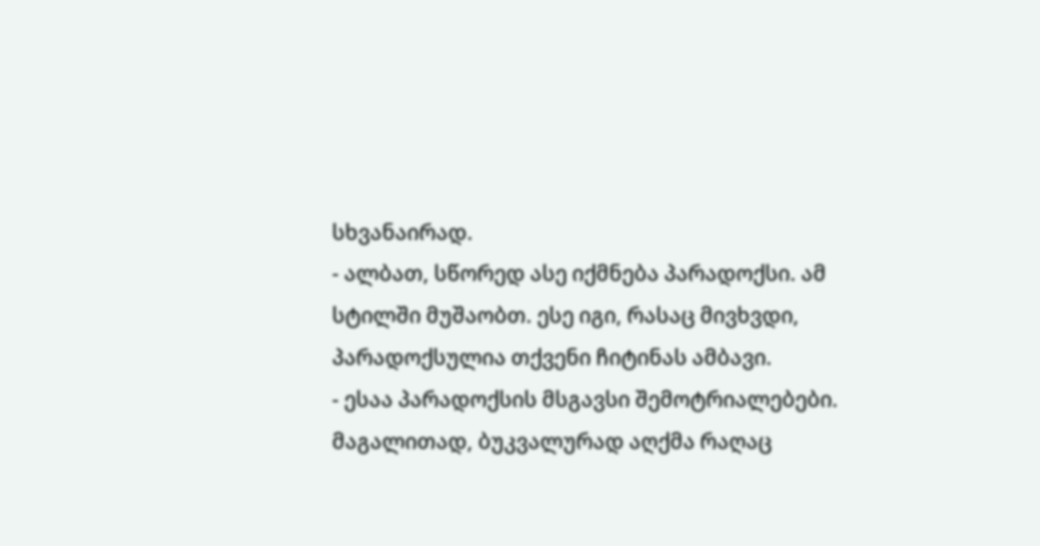სხვანაირად.
- ალბათ, სწორედ ასე იქმნება პარადოქსი. ამ სტილში მუშაობთ. ესე იგი, რასაც მივხვდი, პარადოქსულია თქვენი ჩიტინას ამბავი.
- ესაა პარადოქსის მსგავსი შემოტრიალებები. მაგალითად, ბუკვალურად აღქმა რაღაც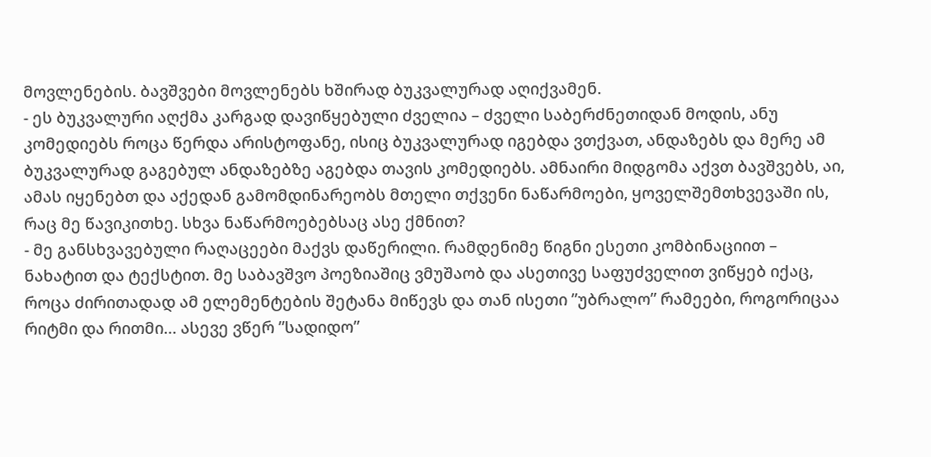მოვლენების. ბავშვები მოვლენებს ხშირად ბუკვალურად აღიქვამენ.
- ეს ბუკვალური აღქმა კარგად დავიწყებული ძველია – ძველი საბერძნეთიდან მოდის, ანუ კომედიებს როცა წერდა არისტოფანე, ისიც ბუკვალურად იგებდა ვთქვათ, ანდაზებს და მერე ამ ბუკვალურად გაგებულ ანდაზებზე აგებდა თავის კომედიებს. ამნაირი მიდგომა აქვთ ბავშვებს, აი, ამას იყენებთ და აქედან გამომდინარეობს მთელი თქვენი ნაწარმოები, ყოველშემთხვევაში ის, რაც მე წავიკითხე. სხვა ნაწარმოებებსაც ასე ქმნით?
- მე განსხვავებული რაღაცეები მაქვს დაწერილი. რამდენიმე წიგნი ესეთი კომბინაციით – ნახატით და ტექსტით. მე საბავშვო პოეზიაშიც ვმუშაობ და ასეთივე საფუძველით ვიწყებ იქაც, როცა ძირითადად ამ ელემენტების შეტანა მიწევს და თან ისეთი ”უბრალო” რამეები, როგორიცაა რიტმი და რითმი… ასევე ვწერ ”სადიდო”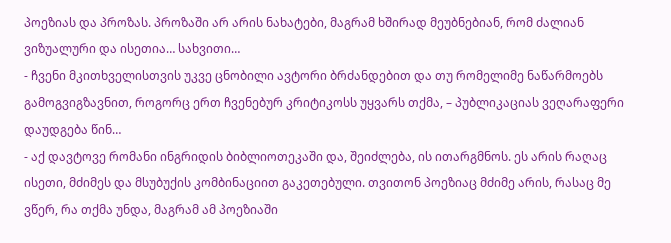პოეზიას და პროზას. პროზაში არ არის ნახატები, მაგრამ ხშირად მეუბნებიან, რომ ძალიან ვიზუალური და ისეთია… სახვითი…
- ჩვენი მკითხველისთვის უკვე ცნობილი ავტორი ბრძანდებით და თუ რომელიმე ნაწარმოებს გამოგვიგზავნით, როგორც ერთ ჩვენებურ კრიტიკოსს უყვარს თქმა, – პუბლიკაციას ვეღარაფერი დაუდგება წინ…
- აქ დავტოვე რომანი ინგრიდის ბიბლიოთეკაში და, შეიძლება, ის ითარგმნოს. ეს არის რაღაც ისეთი, მძიმეს და მსუბუქის კომბინაციით გაკეთებული. თვითონ პოეზიაც მძიმე არის, რასაც მე ვწერ, რა თქმა უნდა, მაგრამ ამ პოეზიაში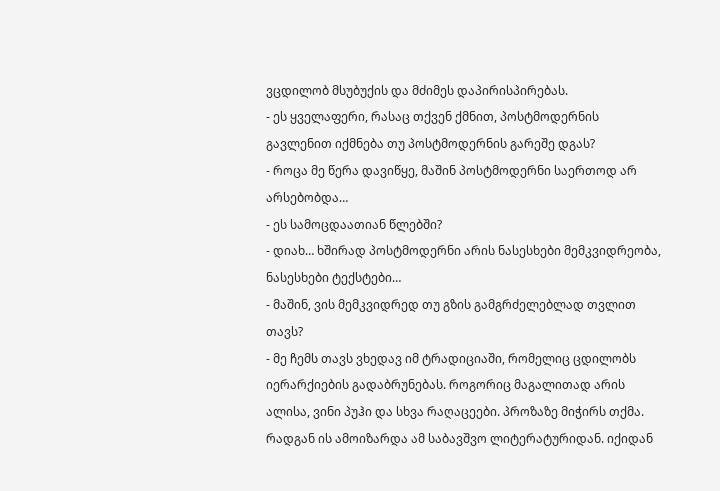ვცდილობ მსუბუქის და მძიმეს დაპირისპირებას.
- ეს ყველაფერი, რასაც თქვენ ქმნით, პოსტმოდერნის გავლენით იქმნება თუ პოსტმოდერნის გარეშე დგას?
- როცა მე წერა დავიწყე, მაშინ პოსტმოდერნი საერთოდ არ არსებობდა…
- ეს სამოცდაათიან წლებში?
- დიახ… ხშირად პოსტმოდერნი არის ნასესხები მემკვიდრეობა, ნასესხები ტექსტები…
- მაშინ, ვის მემკვიდრედ თუ გზის გამგრძელებლად თვლით თავს?
- მე ჩემს თავს ვხედავ იმ ტრადიციაში, რომელიც ცდილობს იერარქიების გადაბრუნებას. როგორიც მაგალითად არის ალისა, ვინი პუჰი და სხვა რაღაცეები. პროზაზე მიჭირს თქმა. რადგან ის ამოიზარდა ამ საბავშვო ლიტერატურიდან. იქიდან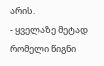არის.
- ყველაზე მეტად რომელი წიგნი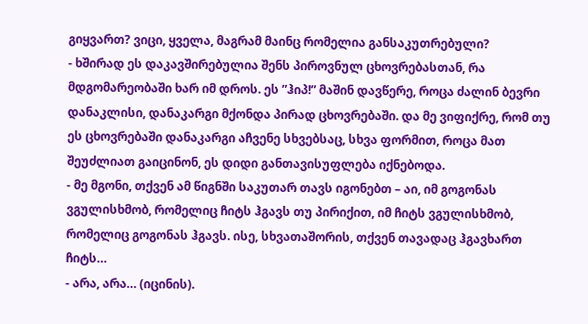გიყვართ? ვიცი, ყველა, მაგრამ მაინც რომელია განსაკუთრებული?
- ხშირად ეს დაკავშირებულია შენს პიროვნულ ცხოვრებასთან, რა მდგომარეობაში ხარ იმ დროს. ეს ”ჰიპ!” მაშინ დავწერე, როცა ძალინ ბევრი დანაკლისი, დანაკარგი მქონდა პირად ცხოვრებაში. და მე ვიფიქრე, რომ თუ ეს ცხოვრებაში დანაკარგი აჩვენე სხვებსაც, სხვა ფორმით, როცა მათ შეუძლიათ გაიცინონ, ეს დიდი განთავისუფლება იქნებოდა.
- მე მგონი, თქვენ ამ წიგნში საკუთარ თავს იგონებთ – აი, იმ გოგონას ვგულისხმობ, რომელიც ჩიტს ჰგავს თუ პირიქით, იმ ჩიტს ვგულისხმობ, რომელიც გოგონას ჰგავს. ისე, სხვათაშორის, თქვენ თავადაც ჰგავხართ ჩიტს…
- არა, არა… (იცინის).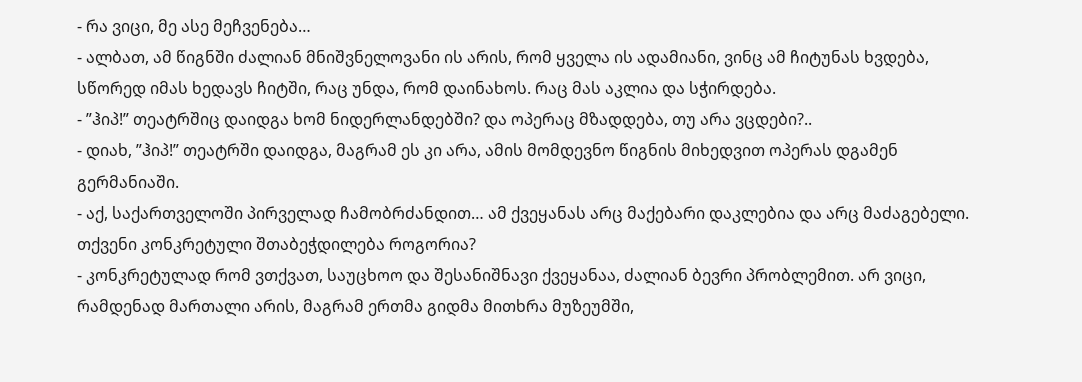- რა ვიცი, მე ასე მეჩვენება…
- ალბათ, ამ წიგნში ძალიან მნიშვნელოვანი ის არის, რომ ყველა ის ადამიანი, ვინც ამ ჩიტუნას ხვდება, სწორედ იმას ხედავს ჩიტში, რაც უნდა, რომ დაინახოს. რაც მას აკლია და სჭირდება.
- ”ჰიპ!” თეატრშიც დაიდგა ხომ ნიდერლანდებში? და ოპერაც მზადდება, თუ არა ვცდები?..
- დიახ, ”ჰიპ!” თეატრში დაიდგა, მაგრამ ეს კი არა, ამის მომდევნო წიგნის მიხედვით ოპერას დგამენ გერმანიაში.
- აქ, საქართველოში პირველად ჩამობრძანდით… ამ ქვეყანას არც მაქებარი დაკლებია და არც მაძაგებელი. თქვენი კონკრეტული შთაბეჭდილება როგორია?
- კონკრეტულად რომ ვთქვათ, საუცხოო და შესანიშნავი ქვეყანაა, ძალიან ბევრი პრობლემით. არ ვიცი, რამდენად მართალი არის, მაგრამ ერთმა გიდმა მითხრა მუზეუმში,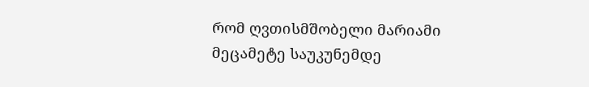რომ ღვთისმშობელი მარიამი მეცამეტე საუკუნემდე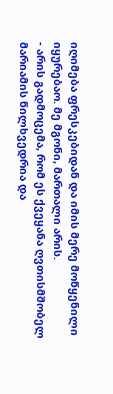იღიმება ფრესკებიდან და იმის მერე მოწყენილი იყურებაო. მე მგონი, მართალი არის.
- არის გადმოცემა, რომ ეს ქვეყანა ღვთისმშობელ მარიამის წილხვედრია და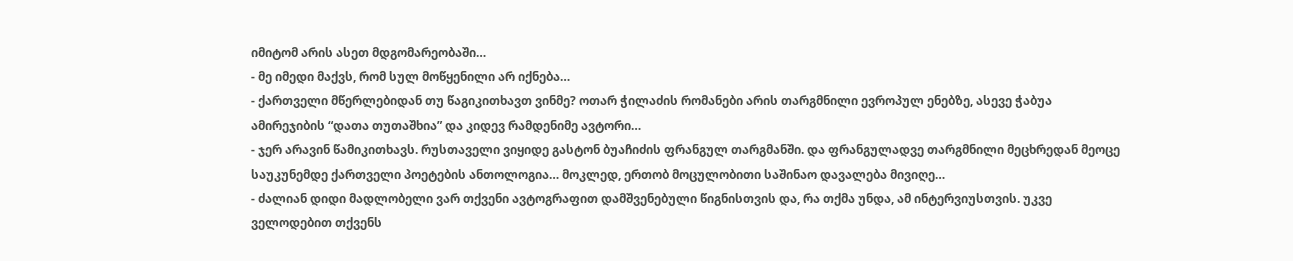იმიტომ არის ასეთ მდგომარეობაში…
- მე იმედი მაქვს, რომ სულ მოწყენილი არ იქნება…
- ქართველი მწერლებიდან თუ წაგიკითხავთ ვინმე? ოთარ ჭილაძის რომანები არის თარგმნილი ევროპულ ენებზე, ასევე ჭაბუა ამირეჯიბის “დათა თუთაშხია” და კიდევ რამდენიმე ავტორი…
- ჯერ არავინ წამიკითხავს. რუსთაველი ვიყიდე გასტონ ბუაჩიძის ფრანგულ თარგმანში. და ფრანგულადვე თარგმნილი მეცხრედან მეოცე საუკუნემდე ქართველი პოეტების ანთოლოგია… მოკლედ, ერთობ მოცულობითი საშინაო დავალება მივიღე…
- ძალიან დიდი მადლობელი ვარ თქვენი ავტოგრაფით დამშვენებული წიგნისთვის და, რა თქმა უნდა, ამ ინტერვიუსთვის. უკვე ველოდებით თქვენს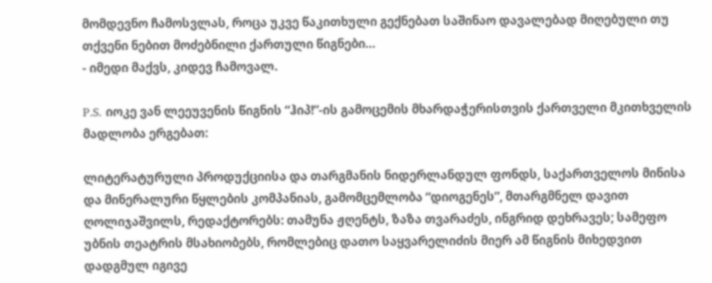მომდევნო ჩამოსვლას, როცა უკვე წაკითხული გექნებათ საშინაო დავალებად მიღებული თუ თქვენი ნებით მოძებნილი ქართული წიგნები…
- იმედი მაქვს, კიდევ ჩამოვალ.

P.S. იოკე ვან ლეეუვენის წიგნის “ჰიპ!”-ის გამოცემის მხარდაჭერისთვის ქართველი მკითხველის მადლობა ერგებათ:

ლიტერატურული პროდუქციისა და თარგმანის ნიდერლანდულ ფონდს, საქართველოს მინისა და მინერალური წყლების კომპანიას, გამომცემლობა “დიოგენეს”, მთარგმნელ დავით ღოლიჯაშვილს, რედაქტორებს: თამუნა ჟღენტს, ზაზა თვარაძეს, ინგრიდ დეხრავეს; სამეფო უბნის თეატრის მსახიობებს, რომლებიც დათო საყვარელიძის მიერ ამ წიგნის მიხედვით დადგმულ იგივე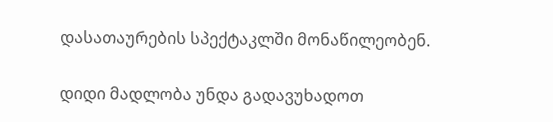დასათაურების სპექტაკლში მონაწილეობენ.

დიდი მადლობა უნდა გადავუხადოთ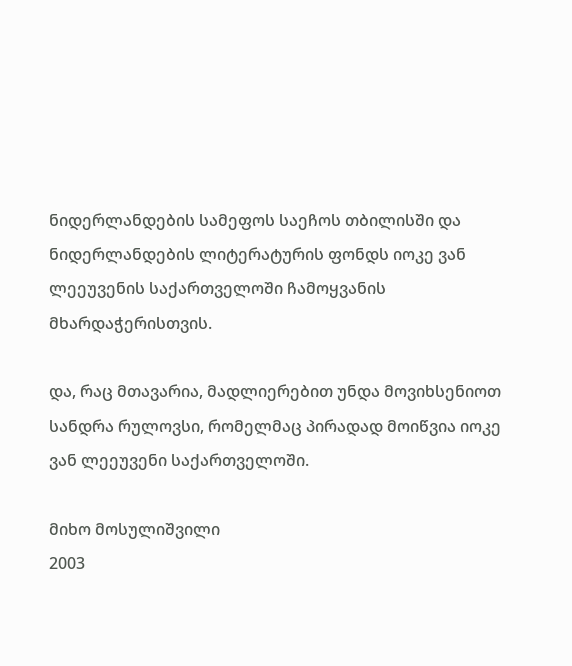ნიდერლანდების სამეფოს საეჩოს თბილისში და ნიდერლანდების ლიტერატურის ფონდს იოკე ვან ლეეუვენის საქართველოში ჩამოყვანის მხარდაჭერისთვის.

და, რაც მთავარია, მადლიერებით უნდა მოვიხსენიოთ სანდრა რულოვსი, რომელმაც პირადად მოიწვია იოკე ვან ლეეუვენი საქართველოში.

მიხო მოსულიშვილი
2003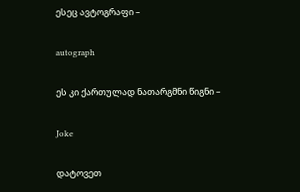ესეც ავტოგრაფი –

autograph

ეს კი ქართულად ნათარგმნი წიგნი –

Joke

დატოვეთ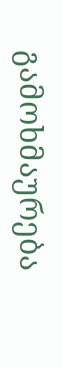გამოხმაურება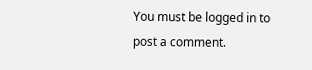You must be logged in to post a comment.